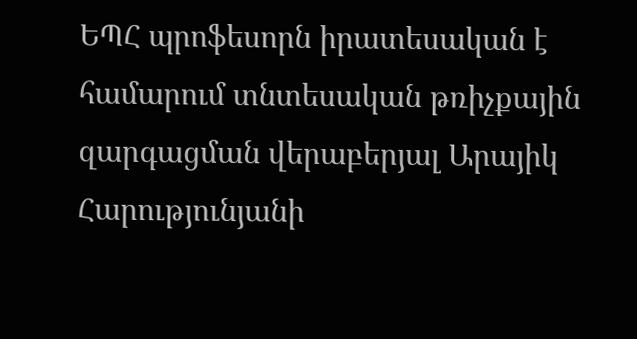ԵՊՀ պրոֆեսորն իրատեսական է համարում տնտեսական թռիչքային զարգացման վերաբերյալ Արայիկ Հարությունյանի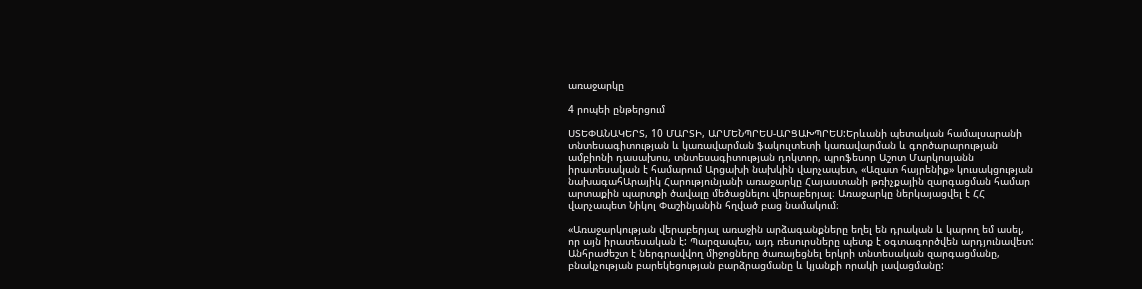առաջարկը

4 րոպեի ընթերցում

ՍՏԵՓԱՆԱԿԵՐՏ, 10 ՄԱՐՏԻ, ԱՐՄԵՆՊՐԵՍ-ԱՐՑԱԽՊՐԵՍ:Երևանի պետական համալսարանի տնտեսագիտության և կառավարման ֆակուլտետի կառավարման և գործարարության ամբիոնի դասախոս, տնտեսագիտության դոկտոր, պրոֆեսոր Աշոտ Մարկոսյանն իրատեսական է համարում Արցախի նախկին վարչապետ, «Ազատ հայրենիք» կուսակցության նախագահԱրայիկ Հարությունյանի առաջարկը Հայաստանի թռիչքային զարգացման համար արտաքին պարտքի ծավալը մեծացնելու վերաբերյալ։ Առաջարկը ներկայացվել է ՀՀ վարչապետ Նիկոլ Փաշինյանին հղված բաց նամակում։

«Առաջարկության վերաբերյալ առաջին արձագանքները եղել են դրական և կարող եմ ասել, որ այն իրատեսական է: Պարզապես, այդ ռեսուրսները պետք է օգտագործվեն արդյունավետ: Անհրաժեշտ է ներգրավվող միջոցները ծառայեցնել երկրի տնտեսական զարգացմանը, բնակչության բարեկեցության բարձրացմանը և կյանքի որակի լավացմանը: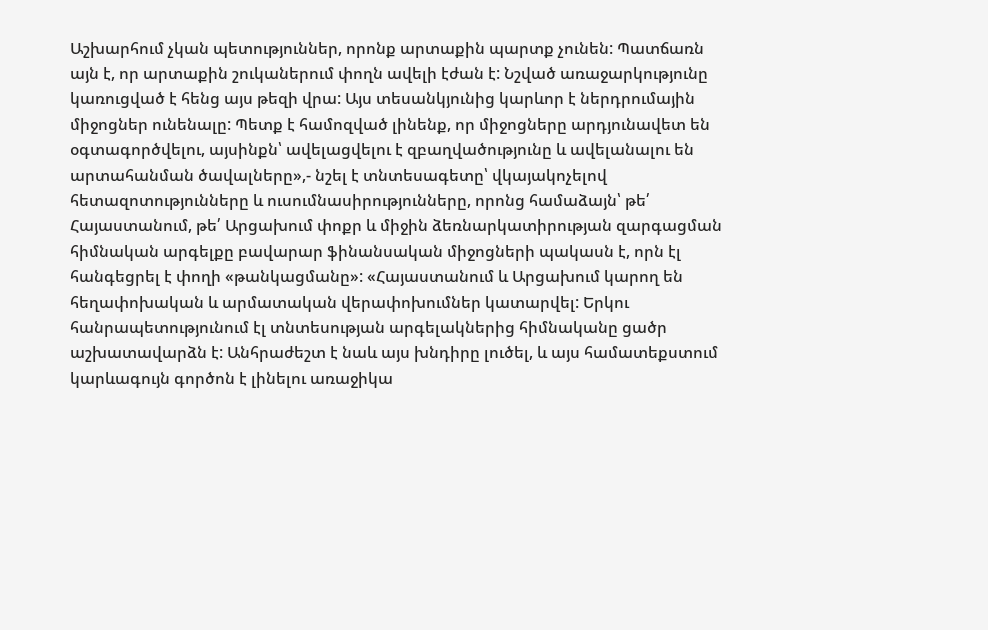Աշխարհում չկան պետություններ, որոնք արտաքին պարտք չունեն: Պատճառն այն է, որ արտաքին շուկաներում փողն ավելի էժան է: Նշված առաջարկությունը կառուցված է հենց այս թեզի վրա: Այս տեսանկյունից կարևոր է ներդրումային միջոցներ ունենալը: Պետք է համոզված լինենք, որ միջոցները արդյունավետ են օգտագործվելու, այսինքն՝ ավելացվելու է զբաղվածությունը և ավելանալու են արտահանման ծավալները»,- նշել է տնտեսագետը՝ վկայակոչելով հետազոտությունները և ուսումնասիրությունները, որոնց համաձայն՝ թե՛ Հայաստանում, թե՛ Արցախում փոքր և միջին ձեռնարկատիրության զարգացման հիմնական արգելքը բավարար ֆինանսական միջոցների պակասն է, որն էլ հանգեցրել է փողի «թանկացմանը»: «Հայաստանում և Արցախում կարող են հեղափոխական և արմատական վերափոխումներ կատարվել: Երկու հանրապետությունում էլ տնտեսության արգելակներից հիմնականը ցածր աշխատավարձն է: Անհրաժեշտ է նաև այս խնդիրը լուծել, և այս համատեքստում կարևագույն գործոն է լինելու առաջիկա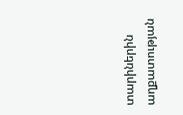տարիներին աղքատության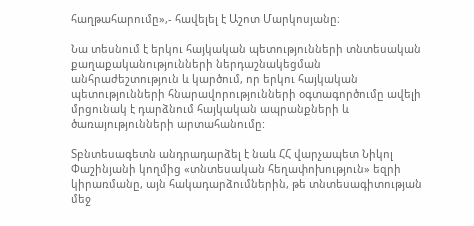հաղթահարումը»,- հավելել է Աշոտ Մարկոսյանը։

Նա տեսնում է երկու հայկական պետությունների տնտեսական քաղաքականությունների ներդաշնակեցման անհրաժեշտություն և կարծում, որ երկու հայկական պետությունների հնարավորությունների օգտագործումը ավելի մրցունակ է դարձնում հայկական ապրանքների և ծառայությունների արտահանումը:

Տբնտեսագետն անդրադարձել է նաև ՀՀ վարչապետ Նիկոլ Փաշինյանի կողմից «տնտեսական հեղափոխություն» եզրի կիրառմանը, այն հակադարձումներին, թե տնտեսագիտության մեջ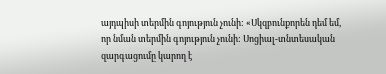այդպիսի տերմին գոյություն չունի: «Սկզբունքորեն դեմ եմ, որ նման տերմին գոյություն չունի: Սոցիալ-տնտեսական զարգացումը կարող է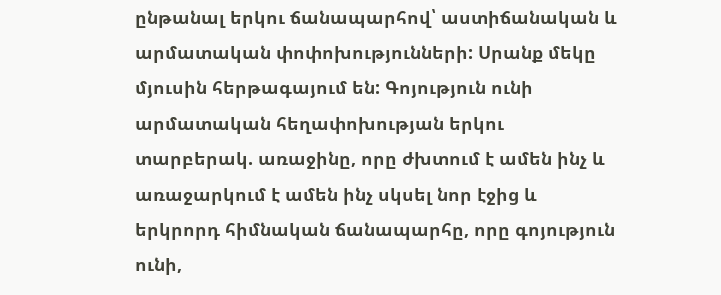ընթանալ երկու ճանապարհով՝ աստիճանական և արմատական փոփոխությունների: Սրանք մեկը մյուսին հերթագայում են: Գոյություն ունի արմատական հեղափոխության երկու տարբերակ. առաջինը, որը ժխտում է ամեն ինչ և առաջարկում է ամեն ինչ սկսել նոր էջից և երկրորդ հիմնական ճանապարհը, որը գոյություն ունի,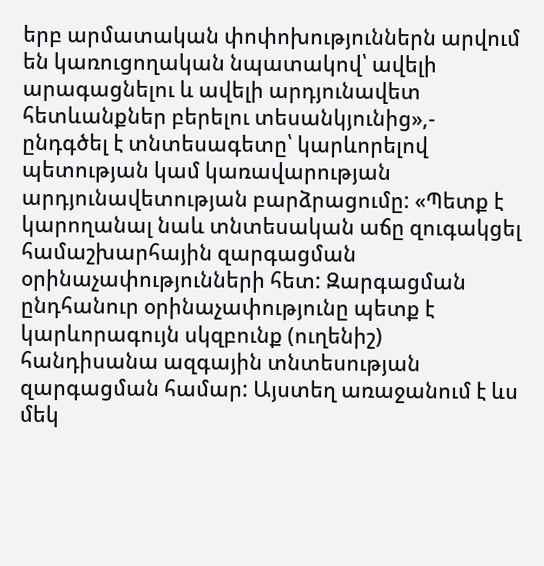երբ արմատական փոփոխություններն արվում են կառուցողական նպատակով՝ ավելի արագացնելու և ավելի արդյունավետ հետևանքներ բերելու տեսանկյունից»,- ընդգծել է տնտեսագետը՝ կարևորելով պետության կամ կառավարության արդյունավետության բարձրացումը: «Պետք է կարողանալ նաև տնտեսական աճը զուգակցել համաշխարհային զարգացման օրինաչափությունների հետ: Զարգացման ընդհանուր օրինաչափությունը պետք է կարևորագույն սկզբունք (ուղենիշ) հանդիսանա ազգային տնտեսության զարգացման համար: Այստեղ առաջանում է ևս մեկ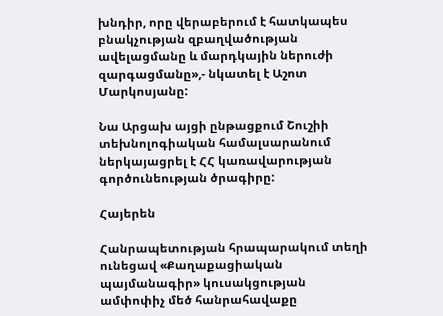խնդիր, որը վերաբերում է հատկապես բնակչության զբաղվածության ավելացմանը և մարդկային ներուժի զարգացմանը»,- նկատել է Աշոտ Մարկոսյանը:

Նա Արցախ այցի ընթացքում Շուշիի տեխնոլոգիական համալսարանում ներկայացրել է ՀՀ կառավարության գործունեության ծրագիրը:

Հայերեն

Հանրապետության հրապարակում տեղի ունեցավ «Քաղաքացիական պայմանագիր» կուսակցության ամփոփիչ մեծ հանրահավաքը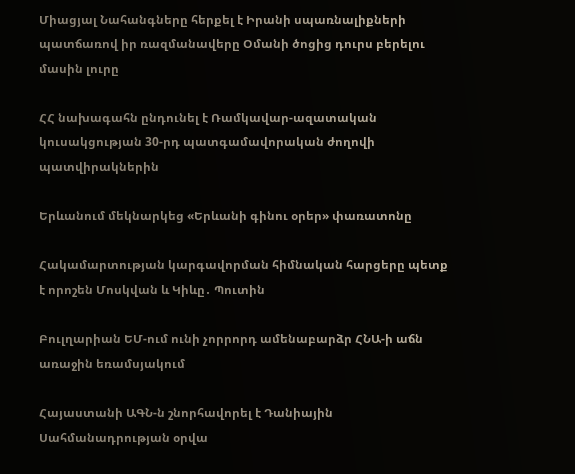Միացյալ Նահանգները հերքել է Իրանի սպառնալիքների պատճառով իր ռազմանավերը Օմանի ծոցից դուրս բերելու մասին լուրը

ՀՀ նախագահն ընդունել է Ռամկավար-ազատական կուսակցության 30-րդ պատգամավորական ժողովի պատվիրակներին

Երևանում մեկնարկեց «Երևանի գինու օրեր» փառատոնը

Հակամարտության կարգավորման հիմնական հարցերը պետք է որոշեն Մոսկվան և Կիևը․ Պուտին

Բուլղարիան ԵՄ-ում ունի չորրորդ ամենաբարձր ՀՆԱ-ի աճն առաջին եռամսյակում

Հայաստանի ԱԳՆ-ն շնորհավորել է Դանիային Սահմանադրության օրվա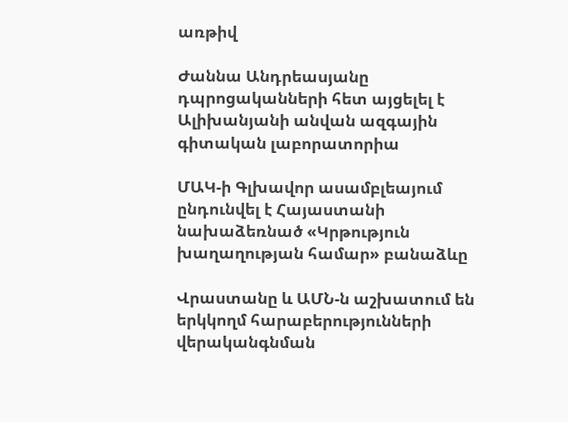առթիվ

Ժաննա Անդրեասյանը դպրոցականների հետ այցելել է Ալիխանյանի անվան ազգային գիտական լաբորատորիա

ՄԱԿ-ի Գլխավոր ասամբլեայում ընդունվել է Հայաստանի նախաձեռնած «Կրթություն խաղաղության համար» բանաձևը

Վրաստանը և ԱՄՆ-ն աշխատում են երկկողմ հարաբերությունների վերականգնման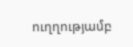ուղղությամբ